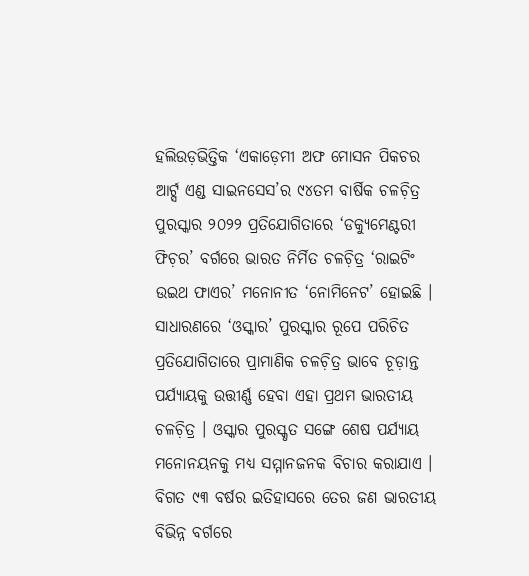ହଲିଉଡ଼ଭିତ୍ତିକ ‘ଏକାଡ଼େମୀ ଅଫ ମୋସନ ପିକଚର ଆର୍ଟ୍ସ ଏଣ୍ଡ ସାଇନସେସ’ର ୯୪ତମ ବାର୍ଷିକ ଚଳଚ଼ିତ୍ର ପୁରସ୍କାର ୨୦୨୨ ପ୍ରତିଯୋଗିତାରେ ‘ଡକ୍ୟୁମେଣ୍ଟରୀ ଫିଚ଼ର’ ବର୍ଗରେ ଭାରତ ନିର୍ମିତ ଚଳଚ଼ିତ୍ର ‘ରାଇଟିଂ ଉଇଥ ଫାଏର’ ମନୋନୀତ ‘ନୋମିନେଟ’ ହୋଇଛି । ସାଧାରଣରେ ‘ଓସ୍କାର’ ପୁରସ୍କାର ରୂପେ ପରିଚିତ ପ୍ରତିଯୋଗିତାରେ ପ୍ରାମାଣିକ ଚଳଚ଼ିତ୍ର ଭାବେ ଚୂଡ଼ାନ୍ତ ପର୍ଯ୍ୟାୟକୁ ଉତ୍ତୀର୍ଣ୍ଣ ହେବା ଏହା ପ୍ରଥମ ଭାରତୀୟ ଚଳଚ଼ିତ୍ର । ଓସ୍କାର ପୁରସ୍କୃତ ସଙ୍ଗେ ଶେଷ ପର୍ଯ୍ୟାୟ ମନୋନୟନକୁ ମଧ୍ୟ ସମ୍ମାନଜନକ ବିଚାର କରାଯାଏ । ବିଗତ ୯୩ ବର୍ଷର ଇତିହାସରେ ତେର ଜଣ ଭାରତୀୟ ବିଭିନ୍ନ ବର୍ଗରେ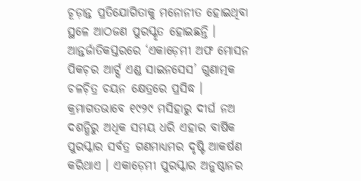ଚୂଡ଼ାନ୍ତ ପ୍ରତିଯୋଗିତାକୁ ମନୋନୀତ ହୋଇଥିବା ସ୍ଥଳେ ଆଠଜଣ ପୁରସ୍କୃତ ହୋଇଛନ୍ତି ।
ଆନ୍ତର୍ଜାତିକସ୍ତରରେ ‘ଏକାଡ଼େମୀ ଅଫ ମୋସନ ପିକଚ଼ର ଆର୍ଟ୍ସ ଏଣ୍ଡ ସାଇନସେସ’ ଗୁଣାତ୍ମକ ଚଳଚ଼ିତ୍ର ଚୟନ କ୍ଷେତ୍ରରେ ପ୍ରସିଦ୍ଧ । କ୍ରମାଗତଭାବେ ୧୯୨୯ ମସିହାରୁ ଦୀର୍ଘ ନଅ ଦଶନ୍ଧିରୁ ଅଧିକ ସମୟ ଧରି ଏହାର ବାର୍ଷିକ ପୁରସ୍କାର ସର୍ବତ୍ର ଗଣମାଧ୍ୟମର ଦୃଷ୍ଟି ଆକର୍ଷଣ କରିଥାଏ । ଏକାଡ଼େମୀ ପୁରସ୍କାର ଅନୁଷ୍ଠାନର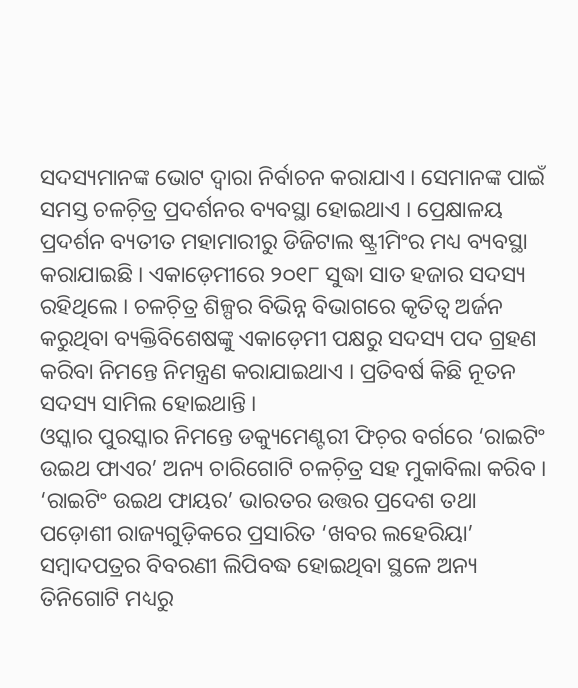ସଦସ୍ୟମାନଙ୍କ ଭୋଟ ଦ୍ୱାରା ନିର୍ବାଚନ କରାଯାଏ । ସେମାନଙ୍କ ପାଇଁ ସମସ୍ତ ଚଳଚ଼ିତ୍ର ପ୍ରଦର୍ଶନର ବ୍ୟବସ୍ଥା ହୋଇଥାଏ । ପ୍ରେକ୍ଷାଳୟ ପ୍ରଦର୍ଶନ ବ୍ୟତୀତ ମହାମାରୀରୁ ଡିଜିଟାଲ ଷ୍ଟ୍ରୀମିଂର ମଧ୍ୟ ବ୍ୟବସ୍ଥା କରାଯାଇଛି । ଏକାଡ଼େମୀରେ ୨୦୧୮ ସୁଦ୍ଧା ସାତ ହଜାର ସଦସ୍ୟ ରହିଥିଲେ । ଚଳଚ଼ିତ୍ର ଶିଳ୍ପର ବିଭିନ୍ନ ବିଭାଗରେ କୃତିତ୍ୱ ଅର୍ଜନ କରୁଥିବା ବ୍ୟକ୍ତିବିଶେଷଙ୍କୁ ଏକାଡ଼େମୀ ପକ୍ଷରୁ ସଦସ୍ୟ ପଦ ଗ୍ରହଣ କରିବା ନିମନ୍ତେ ନିମନ୍ତ୍ରଣ କରାଯାଇଥାଏ । ପ୍ରତିବର୍ଷ କିଛି ନୂତନ ସଦସ୍ୟ ସାମିଲ ହୋଇଥାନ୍ତି ।
ଓସ୍କାର ପୁରସ୍କାର ନିମନ୍ତେ ଡକ୍ୟୁମେଣ୍ଟରୀ ଫିଚ଼ର ବର୍ଗରେ ‘ରାଇଟିଂ ଉଇଥ ଫାଏର’ ଅନ୍ୟ ଚାରିଗୋଟି ଚଳଚ଼ିତ୍ର ସହ ମୁକାବିଲା କରିବ । ‘ରାଇଟିଂ ଉଇଥ ଫାୟର’ ଭାରତର ଉତ୍ତର ପ୍ରଦେଶ ତଥା ପଡ଼ୋଶୀ ରାଜ୍ୟଗୁଡ଼ିକରେ ପ୍ରସାରିତ ‘ଖବର ଲହେରିୟା’ ସମ୍ୱାଦପତ୍ରର ବିବରଣୀ ଲିପିବଦ୍ଧ ହୋଇଥିବା ସ୍ଥଳେ ଅନ୍ୟ ତିନିଗୋଟି ମଧ୍ୟରୁ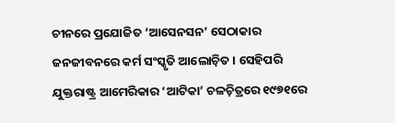ଚୀନରେ ପ୍ରଯୋଜିତ ‘ଆସେନସନ’ ସେଠାକାର ଜନଜୀବନରେ କର୍ମ ସଂସ୍କୃତି ଆଲୋଚ଼ିତ । ସେହିପରି ଯୁକ୍ତରାଷ୍ଟ୍ର ଆମେରିକାର ‘ଆଟିକା’ ଚଳଚ଼ିତ୍ରରେ ୧୯୭୧ରେ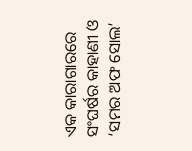ଏକ କାରାଗାରରେ ସଂଘର୍ଷର କାହାଣୀ ଓ ‘ସମର ଅଫ ସୋଲ’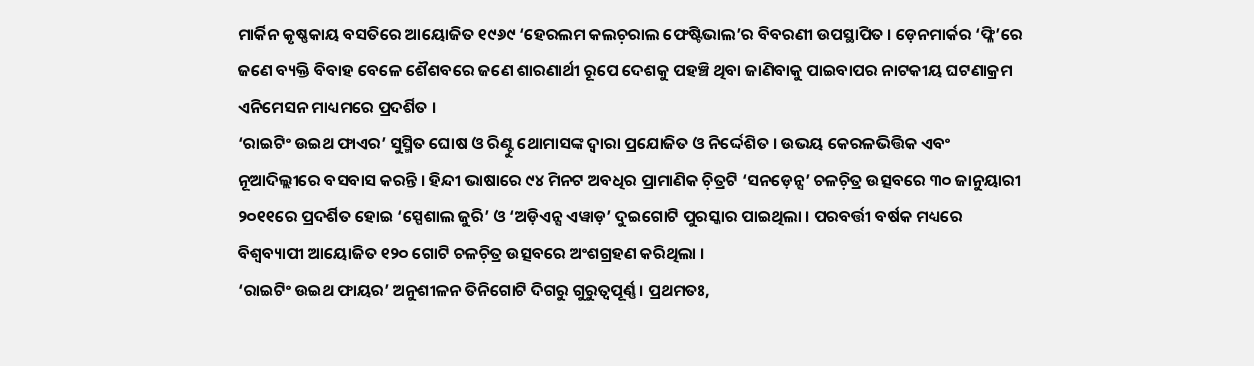ମାର୍କିନ କୃଷ୍ଣକାୟ ବସତିରେ ଆୟୋଜିତ ୧୯୬୯ ‘ହେରଲମ କଲଚ଼ରାଲ ଫେଷ୍ଟିଭାଲ’ର ବିବରଣୀ ଉପସ୍ଥାପିତ । ଡ଼େନମାର୍କର ‘ଫ୍ଳି’ରେ ଜଣେ ବ୍ୟକ୍ତି ବିବାହ ବେଳେ ଶୈଶବରେ ଜଣେ ଶାରଣାର୍ଥୀ ରୂପେ ଦେଶକୁ ପହଞ୍ଚି ଥିବା ଜାଣିବାକୁ ପାଇବାପର ନାଟକୀୟ ଘଟଣାକ୍ରମ ଏନିମେସନ ମାଧ୍ୟମରେ ପ୍ରଦର୍ଶିତ ।
‘ରାଇଟିଂ ଉଇଥ ଫାଏର’ ସୁସ୍ମିତ ଘୋଷ ଓ ରିଣ୍ଟୁ ଥୋମାସଙ୍କ ଦ୍ୱାରା ପ୍ରଯୋଜିତ ଓ ନିର୍ଦ୍ଦେଶିତ । ଉଭୟ କେରଳଭିତ୍ତିକ ଏବଂ ନୂଆଦିଲ୍ଲୀରେ ବସବାସ କରନ୍ତି । ହିନ୍ଦୀ ଭାଷାରେ ୯୪ ମିନଟ ଅବଧିର ପ୍ରାମାଣିକ ଚ଼ିତ୍ରଟି ‘ସନଡ଼େନ୍ସ’ ଚଳଚ଼ିତ୍ର ଉତ୍ସବରେ ୩୦ ଜାନୁୟାରୀ ୨୦୧୧ରେ ପ୍ରଦର୍ଶିତ ହୋଇ ‘ସ୍ପେଶାଲ ଜୁରି’ ଓ ‘ଅଡ଼ିଏନ୍ସ ଏୱାଡ଼’ ଦୁଇଗୋଟି ପୁରସ୍କାର ପାଇଥିଲା । ପରବର୍ତ୍ତୀ ବର୍ଷକ ମଧ୍ୟରେ ବିଶ୍ୱବ୍ୟାପୀ ଆୟୋଜିତ ୧୨୦ ଗୋଟି ଚଳଚ଼ିତ୍ର ଉତ୍ସବରେ ଅଂଶଗ୍ରହଣ କରିଥିଲା ।
‘ରାଇଟିଂ ଉଇଥ ଫାୟର’ ଅନୁଶୀଳନ ତିନିଗୋଟି ଦିଗରୁ ଗୁରୁତ୍ୱପୂର୍ଣ୍ଣ । ପ୍ରଥମତଃ,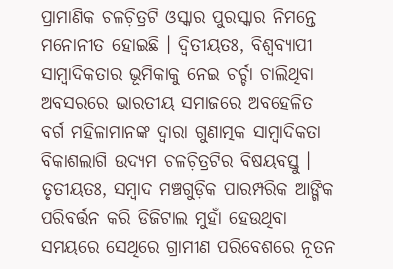ପ୍ରାମାଣିକ ଚଳଚ଼ିତ୍ରଟି ଓସ୍କାର ପୁରସ୍କାର ନିମନ୍ତେ ମନୋନୀତ ହୋଇଛି । ଦ୍ୱିତୀୟତଃ, ବିଶ୍ୱବ୍ୟାପୀ ସାମ୍ୱାଦିକତାର ଭୂମିକାକୁ ନେଇ ଚର୍ଚ୍ଚା ଚାଲିଥିବା ଅବସରରେ ଭାରତୀୟ ସମାଜରେ ଅବହେଳିତ ବର୍ଗ ମହିଳାମାନଙ୍କ ଦ୍ୱାରା ଗୁଣାତ୍ମକ ସାମ୍ୱାଦିକତା ବିକାଶଲାଗି ଉଦ୍ୟମ ଚଳଚ଼ିତ୍ରଟିର ବିଷୟବସ୍ତୁ । ତୃତୀୟତଃ, ସମ୍ୱାଦ ମଞ୍ଚଗୁଡ଼ିକ ପାରମ୍ପରିକ ଆଙ୍ଗିକ ପରିବର୍ତ୍ତନ କରି ଡିଜିଟାଲ ମୁହାଁ ହେଉଥିବା ସମୟରେ ସେଥିରେ ଗ୍ରାମୀଣ ପରିବେଶରେ ନୂତନ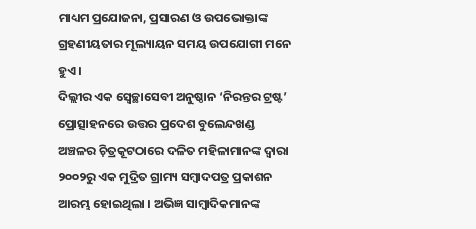ମାଧ୍ୟମ ପ୍ରଯୋଜନା, ପ୍ରସାରଣ ଓ ଉପଭୋକ୍ତାଙ୍କ ଗ୍ରହଣୀୟତାର ମୂଲ୍ୟାୟନ ସମୟ ଉପଯୋଗୀ ମନେ ହୁଏ ।
ଦିଲ୍ଲୀର ଏକ ସ୍ୱେଚ୍ଛାସେବୀ ଅନୁଷ୍ଠାନ ‘ନିରନ୍ତର ଟ୍ରଷ୍ଟ’ ପ୍ରୋତ୍ସାହନରେ ଉତ୍ତର ପ୍ରଦେଶ ବୁଲେନ୍ଦଖଣ୍ଡ ଅଞ୍ଚଳର ଚ଼ିତ୍ରକୂଟଠାରେ ଦଳିତ ମହିଳାମାନଙ୍କ ଦ୍ୱାରା ୨୦୦୨ରୁ ଏକ ମୁଦ୍ରିତ ଗ୍ରାମ୍ୟ ସମ୍ୱାଦପତ୍ର ପ୍ରକାଶନ ଆରମ୍ଭ ହୋଇଥିଲା । ଅଭିଜ୍ଞ ସାମ୍ୱାଦିକମାନଙ୍କ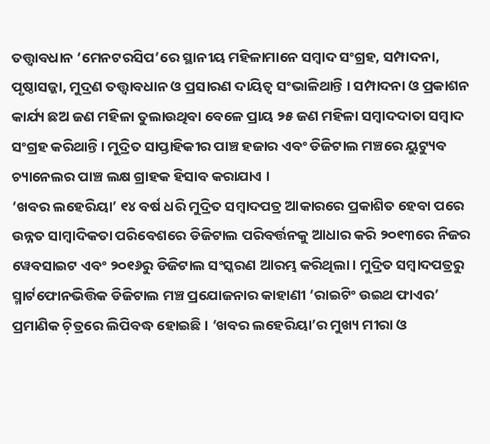ତତ୍ତ୍ୱାବଧାନ ‘ମେନଟରସିପ’ରେ ସ୍ଥାନୀୟ ମହିଳାମାନେ ସମ୍ୱାଦ ସଂଗ୍ରହ, ସମ୍ପାଦନା, ପୃଷ୍ଠାସଜ୍ଜା, ମୁଦ୍ରଣ ତତ୍ତ୍ୱାବଧାନ ଓ ପ୍ରସାରଣ ଦାୟିତ୍ୱ ସଂଭାଳିଥାନ୍ତି । ସମ୍ପାଦନା ଓ ପ୍ରକାଶନ କାର୍ଯ୍ୟ ଛଅ ଜଣ ମହିଳା ତୁଲାଉଥିବା ବେଳେ ପ୍ରାୟ ୨୫ ଜଣ ମହିଳା ସମ୍ୱାଦଦାତା ସମ୍ୱାଦ ସଂଗ୍ରହ କରିଥାନ୍ତି । ମୁଦ୍ରିତ ସାପ୍ତାହିକୀର ପାଞ୍ଚ ହଜାର ଏବଂ ଡିଜିଟାଲ ମଞ୍ଚରେ ୟୁଟ୍ୟୁବ ଚ୍ୟାନେଲର ପାଞ୍ଚ ଲକ୍ଷ ଗ୍ରାହକ ହିସାବ କରାଯାଏ ।
‘ଖବର ଲହେରିୟା’ ୧୪ ବର୍ଷ ଧରି ମୁଦ୍ରିତ ସମ୍ୱାଦପତ୍ର ଆକାରରେ ପ୍ରକାଶିତ ହେବା ପରେ ଉନ୍ନତ ସାମ୍ୱାଦିକତା ପରିବେଶରେ ଡିଜିଟାଲ ପରିବର୍ତ୍ତନକୁ ଆଧାର କରି ୨୦୧୩ରେ ନିଜର ୱେବସାଇଟ ଏବଂ ୨୦୧୬ରୁ ଡିଜିଟାଲ ସଂସ୍କରଣ ଆରମ୍ଭ କରିଥିଲା । ମୁଦ୍ରିତ ସମ୍ୱାଦପତ୍ରରୁ ସ୍ମାର୍ଟଫୋନଭିତ୍ତିକ ଡିଜିଟାଲ ମଞ୍ଚ ପ୍ରଯୋଜନାର କାହାଣୀ ‘ରାଇଟିଂ ଉଇଥ ଫାଏର’ ପ୍ରମାଣିକ ଚ଼ିତ୍ରରେ ଲିପିବଦ୍ଧ ହୋଇଛି । ‘ଖବର ଲହେରିୟା’ର ମୁଖ୍ୟ ମୀରା ଓ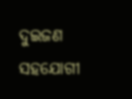ଦୁଇଜଣ ସହଯୋଗୀ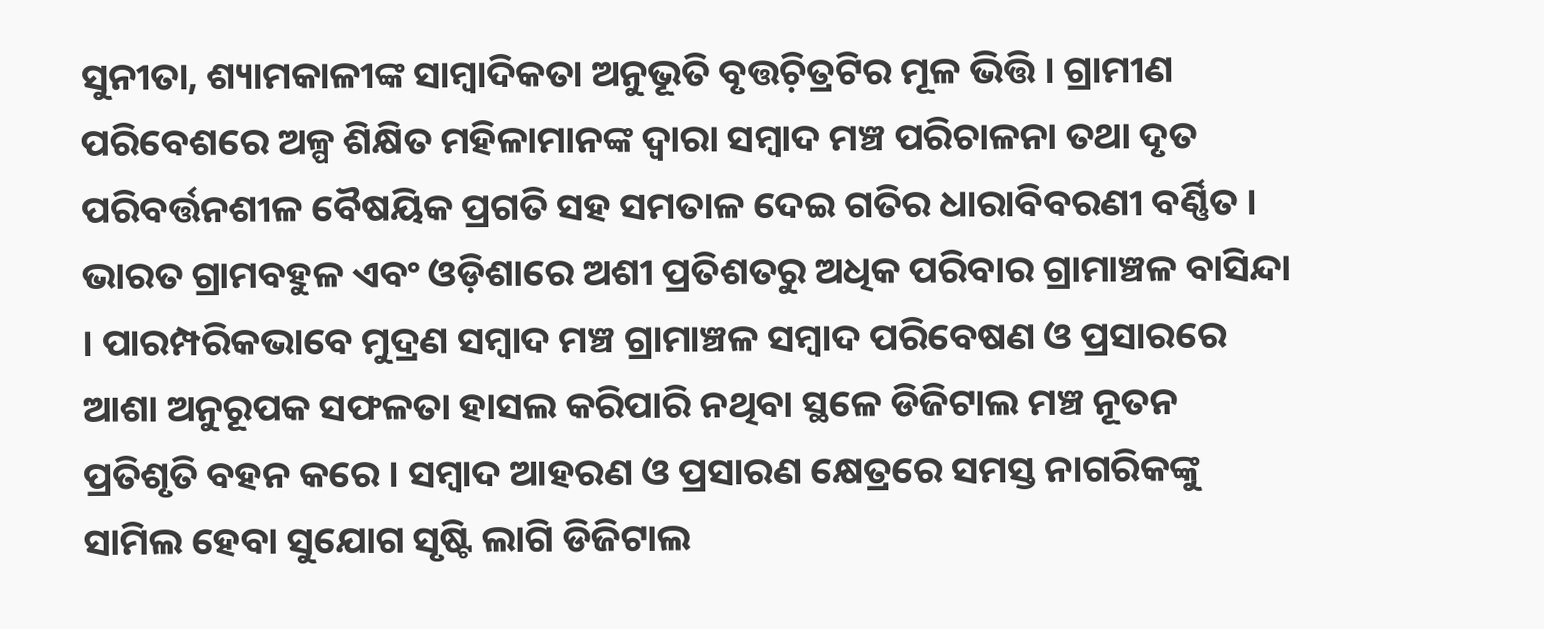ସୁନୀତା, ଶ୍ୟାମକାଳୀଙ୍କ ସାମ୍ୱାଦିକତା ଅନୁଭୂତି ବୃତ୍ତଚ଼ିତ୍ରଟିର ମୂଳ ଭିତ୍ତି । ଗ୍ରାମୀଣ ପରିବେଶରେ ଅଳ୍ପ ଶିକ୍ଷିତ ମହିଳାମାନଙ୍କ ଦ୍ୱାରା ସମ୍ୱାଦ ମଞ୍ଚ ପରିଚାଳନା ତଥା ଦୃତ ପରିବର୍ତ୍ତନଶୀଳ ବୈଷୟିକ ପ୍ରଗତି ସହ ସମତାଳ ଦେଇ ଗତିର ଧାରାବିବରଣୀ ବର୍ଣ୍ଣିତ ।
ଭାରତ ଗ୍ରାମବହୁଳ ଏବଂ ଓଡ଼ିଶାରେ ଅଶୀ ପ୍ରତିଶତରୁ ଅଧିକ ପରିବାର ଗ୍ରାମାଞ୍ଚଳ ବାସିନ୍ଦା । ପାରମ୍ପରିକଭାବେ ମୁଦ୍ରଣ ସମ୍ୱାଦ ମଞ୍ଚ ଗ୍ରାମାଞ୍ଚଳ ସମ୍ୱାଦ ପରିବେଷଣ ଓ ପ୍ରସାରରେ ଆଶା ଅନୁରୂପକ ସଫଳତା ହାସଲ କରିପାରି ନଥିବା ସ୍ଥଳେ ଡିଜିଟାଲ ମଞ୍ଚ ନୂତନ ପ୍ରତିଶୃତି ବହନ କରେ । ସମ୍ୱାଦ ଆହରଣ ଓ ପ୍ରସାରଣ କ୍ଷେତ୍ରରେ ସମସ୍ତ ନାଗରିକଙ୍କୁ ସାମିଲ ହେବା ସୁଯୋଗ ସୃଷ୍ଟି ଲାଗି ଡିଜିଟାଲ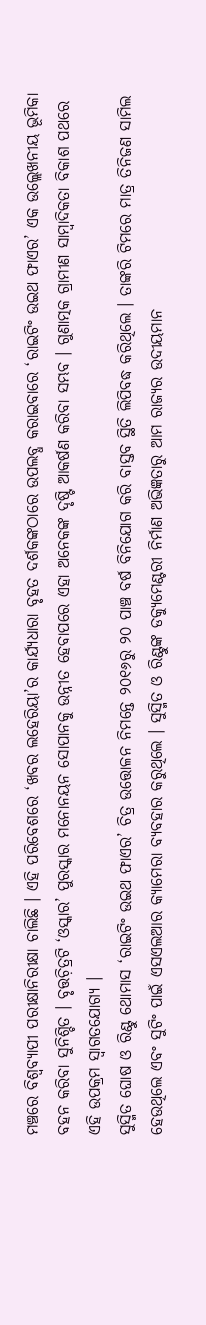ମଞ୍ଚରେ ବିଶ୍ୱବ୍ୟାପୀ ପରୀକ୍ଷାନିରୀକ୍ଷା ଚାଲିଛି । ଏହି ପରିବେଶରେ ‘ଖବର ଲହେରିୟା’ର କାର୍ଯ୍ୟଧାରା ବୃହତ ଦର୍ଶକଙ୍କଠାରେ ଉପଲବ୍ଧ କରାଇବାରେ ‘ରାଇଟିଂ ଉଇଥ ଫାଏର’ ଏକ ଉଲ୍ଲେଖନୀୟ ଭୂମିକା ବହନ କରିବା ସୁନିଶ୍ଚିତ । ବୃତ୍ତଚ଼ିତ୍ରଟି ‘ଓସ୍କାର’ ପୁରସ୍କାର ମନୋନୟନ ସୋପାନକୁ ଉନ୍ନୀତ ହେବାପରେ ଏହା ଅନେକଙ୍କ ଦୃଷ୍ଟି ଆକର୍ଷଣ କରିବା ସମ୍ଭବ । ଗୁଣାତ୍ମକ ଗ୍ରାମୀଣ ସାମ୍ୱାଦିକତା ବିକାଶ ପଥରେ ଏହି ଉପକ୍ରମ ସ୍ୱାଗତଯୋଗ୍ୟ ।
ସୁସ୍ମିତ ଘୋଷ ଓ ରିଣ୍ଟୁ ଥୋମାସ ‘ରାଇଟିଂ ଉଇଥ ଫାଏର’ ଚିତ୍ର ଉତ୍ତୋଳନ ନିମନ୍ତେ ୨୦୧୬ରୁ ୨୦ ପାଞ୍ଚ ବର୍ଷ ବିନିଯୋଗ କରି ବାସ୍ତବ ସ୍ଥିତି ଲିପିବଦ୍ଧ କରିଥିଲେ । ତାଙ୍କରି ଟିମରେ ମାତ୍ର ତିନିଜଣ ସାମିଲ ହେଉଥିଲେ ଏବଂ ସୁଟିଂ ପାଇଁ ଏସଏଲଆର କ୍ୟାମେରା ବ୍ୟବହାର କରୁଥିଲେ । ସୁସ୍ମିତ ଓ ରିଣ୍ଟୁଙ୍କ ଡକ୍ୟୁମେଣ୍ଟରୀ ନିର୍ମାଣ ଅଭିଜ୍ଞତାରୁ ଆମ ରାଜ୍ୟର ଉଦୀୟମାନ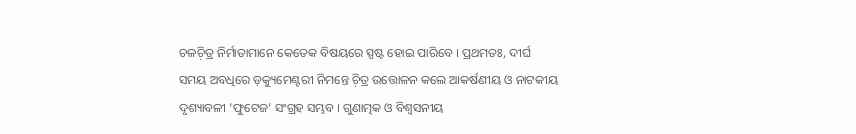ଚଳଚ଼ିତ୍ର ନିର୍ମାତାମାନେ କେତେକ ବିଷୟରେ ସ୍ପଷ୍ଟ ହୋଇ ପାରିବେ । ପ୍ରଥମତଃ, ଦୀର୍ଘ ସମୟ ଅବଧିରେ ଡ଼କ୍ୟୁମେଣ୍ଟରୀ ନିମନ୍ତେ ଚ଼ିତ୍ର ଉତ୍ତୋଳନ କଲେ ଆକର୍ଷଣୀୟ ଓ ନାଟକୀୟ ଦୃଶ୍ୟାବଳୀ ‘ଫୁଟେଜ’ ସଂଗ୍ରହ ସମ୍ଭବ । ଗୁଣାତ୍ମକ ଓ ବିଶ୍ୱସନୀୟ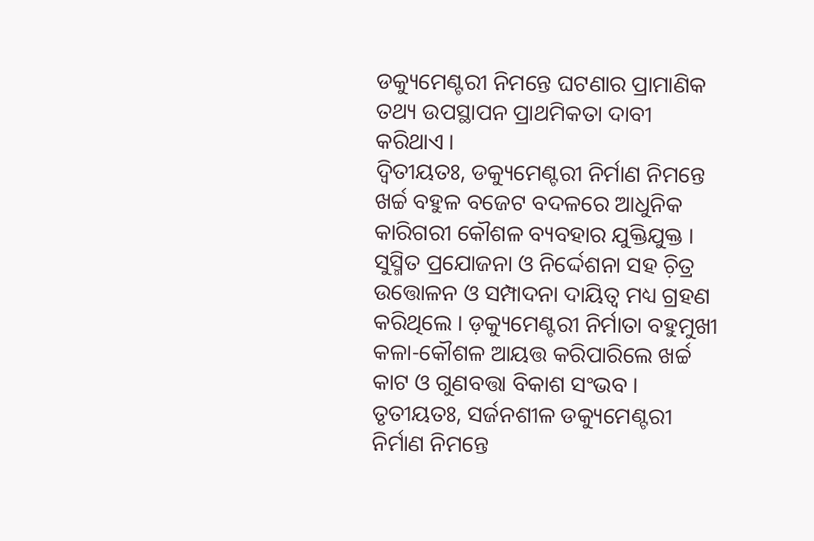ଡକ୍ୟୁମେଣ୍ଟରୀ ନିମନ୍ତେ ଘଟଣାର ପ୍ରାମାଣିକ ତଥ୍ୟ ଉପସ୍ଥାପନ ପ୍ରାଥମିକତା ଦାବୀ କରିଥାଏ ।
ଦ୍ୱିତୀୟତଃ, ଡକ୍ୟୁମେଣ୍ଟରୀ ନିର୍ମାଣ ନିମନ୍ତେ ଖର୍ଚ୍ଚ ବହୁଳ ବଜେଟ ବଦଳରେ ଆଧୁନିକ କାରିଗରୀ କୌଶଳ ବ୍ୟବହାର ଯୁକ୍ତିଯୁକ୍ତ । ସୁସ୍ମିତ ପ୍ରଯୋଜନା ଓ ନିର୍ଦ୍ଦେଶନା ସହ ଚ଼ିତ୍ର ଉତ୍ତୋଳନ ଓ ସମ୍ପାଦନା ଦାୟିତ୍ୱ ମଧ୍ୟ ଗ୍ରହଣ କରିଥିଲେ । ଡ଼କ୍ୟୁମେଣ୍ଟରୀ ନିର୍ମାତା ବହୁମୁଖୀ କଳା-କୌଶଳ ଆୟତ୍ତ କରିପାରିଲେ ଖର୍ଚ୍ଚ କାଟ ଓ ଗୁଣବତ୍ତା ବିକାଶ ସଂଭବ ।
ତୃତୀୟତଃ, ସର୍ଜନଶୀଳ ଡକ୍ୟୁମେଣ୍ଟରୀ ନିର୍ମାଣ ନିମନ୍ତେ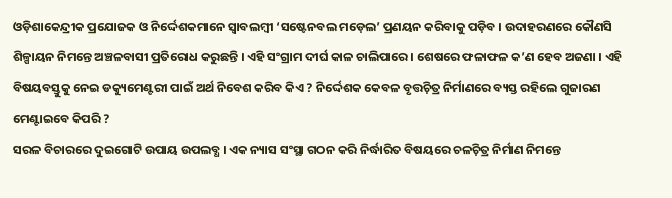ଓଡ଼ିଶାକେନ୍ଦ୍ରୀକ ପ୍ରଯୋଜକ ଓ ନିର୍ଦ୍ଦେଶକମାନେ ସ୍ୱାବଲମ୍ୱୀ ‘ସଷ୍ଟେନବଲ ମଡ଼େଲ’ ପ୍ରଣୟନ କରିବାକୁ ପଡ଼ିବ । ଉଦାହରଣରେ କୌଣସି ଶିଳ୍ପାୟନ ନିମନ୍ତେ ଅଞ୍ଚଳବାସୀ ପ୍ରତିରୋଧ କରୁଛନ୍ତି । ଏହି ସଂଗ୍ରାମ ଦୀର୍ଘ କାଳ ଚାଲିପାରେ । ଶେଷରେ ଫଳାଫଳ କ’ଣ ହେବ ଅଜଣା । ଏହି ବିଷୟବସ୍ତୁକୁ ନେଇ ଡକ୍ୟୁମେଣ୍ଟରୀ ପାଇଁ ଅର୍ଥ ନିବେଶ କରିବ କିଏ ? ନିର୍ଦ୍ଦେଶକ କେବଳ ବୃତ୍ତଚ଼ିତ୍ର ନିର୍ମାଣରେ ବ୍ୟସ୍ତ ରହିଲେ ଗୁଜାରଣ ମେଣ୍ଟାଇବେ କିପରି ?
ସରଳ ବିଚାରରେ ଦୁଇଗୋଟି ଉପାୟ ଉପଲବ୍ଧ । ଏକ ନ୍ୟାସ ସଂସ୍ଥା ଗଠନ କରି ନିର୍ଦ୍ଧାରିତ ବିଷୟରେ ଚଳଚ଼ିତ୍ର ନିର୍ମାଣ ନିମନ୍ତେ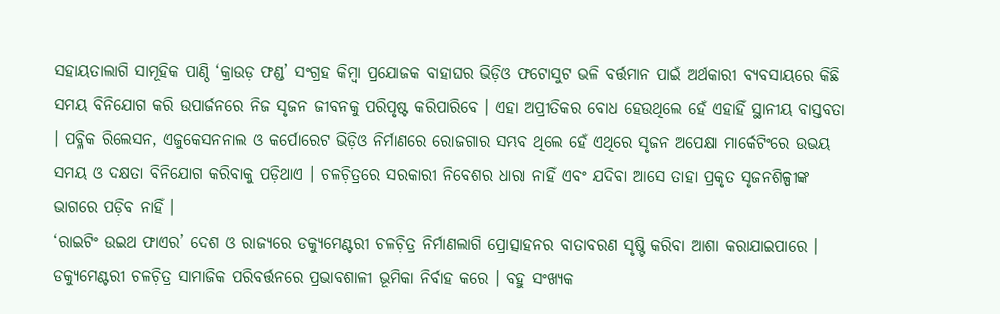ସହାୟତାଲାଗି ସାମୂହିକ ପାଣ୍ଠି ‘କ୍ରାଉଡ଼ ଫଣ୍ଡ’ ସଂଗ୍ରହ କିମ୍ୱା ପ୍ରଯୋଜକ ବାହାଘର ଭିଡ଼ିଓ ଫଟୋସୁଟ ଭଳି ବର୍ତ୍ତମାନ ପାଇଁ ଅର୍ଥକାରୀ ବ୍ୟବସାୟରେ କିଛି ସମୟ ବିନିଯୋଗ କରି ଉପାର୍ଜନରେ ନିଜ ସୃଜନ ଜୀବନକୁ ପରିପୃଷ୍ଟ କରିପାରିବେ । ଏହା ଅପ୍ରୀତିକର ବୋଧ ହେଉଥିଲେ ହେଁ ଏହାହିଁ ସ୍ଥାନୀୟ ବାସ୍ତବତା । ପବ୍ଳିକ ରିଲେସନ, ଏଜୁକେସନନାଲ ଓ କର୍ପୋରେଟ ଭିଡ଼ିଓ ନିର୍ମାଣରେ ରୋଜଗାର ସମ୍ଭବ ଥିଲେ ହେଁ ଏଥିରେ ସୃଜନ ଅପେକ୍ଷା ମାର୍କେଟିଂରେ ଉଭୟ ସମୟ ଓ ଦକ୍ଷତା ବିନିଯୋଗ କରିବାକୁ ପଡ଼ିଥାଏ । ଚଳଚ଼ିତ୍ରରେ ସରକାରୀ ନିବେଶର ଧାରା ନାହିଁ ଏବଂ ଯଦିବା ଆସେ ତାହା ପ୍ରକୃତ ସୃଜନଶିଳ୍ପୀଙ୍କ ଭାଗରେ ପଡ଼ିବ ନାହିଁ ।
‘ରାଇଟିଂ ଉଇଥ ଫାଏର’ ଦେଶ ଓ ରାଜ୍ୟରେ ଡକ୍ୟୁମେଣ୍ଟରୀ ଚଳଚ଼ିତ୍ର ନିର୍ମାଣଲାଗି ପ୍ରୋତ୍ସାହନର ବାତାବରଣ ସୃଷ୍ଟି କରିବା ଆଶା କରାଯାଇପାରେ । ଡକ୍ୟୁମେଣ୍ଟରୀ ଚଳଚ଼ିତ୍ର ସାମାଜିକ ପରିବର୍ତ୍ତନରେ ପ୍ରଭାବଶାଳୀ ଭୂମିକା ନିର୍ବାହ କରେ । ବହୁ ସଂଖ୍ୟକ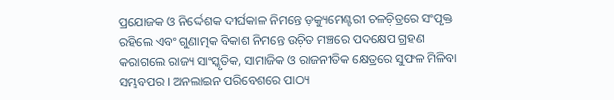ପ୍ରଯୋଜକ ଓ ନିର୍ଦ୍ଦେଶକ ଦୀର୍ଘକାଳ ନିମନ୍ତେ ଡ଼କ୍ୟୁମେଣ୍ଟରୀ ଚଳଚ଼ିତ୍ରରେ ସଂପୃକ୍ତ ରହିଲେ ଏବଂ ଗୁଣାତ୍ମକ ବିକାଶ ନିମନ୍ତେ ଉଚ଼ିତ ମଞ୍ଚରେ ପଦକ୍ଷେପ ଗ୍ରହଣ କରାଗଲେ ରାଜ୍ୟ ସାଂସ୍କୃତିକ, ସାମାଜିକ ଓ ରାଜନୀତିକ କ୍ଷେତ୍ରରେ ସୁଫଳ ମିଳିବା ସମ୍ଭବପର । ଅନଲାଇନ ପରିବେଶରେ ପାଠ୍ୟ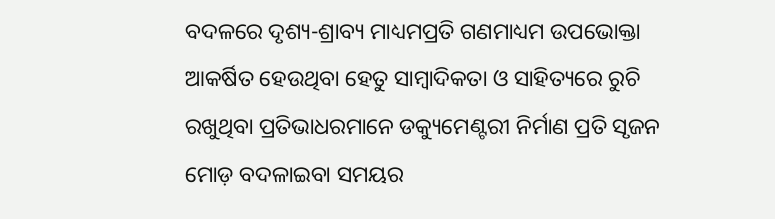ବଦଳରେ ଦୃଶ୍ୟ-ଶ୍ରାବ୍ୟ ମାଧ୍ୟମପ୍ରତି ଗଣମାଧ୍ୟମ ଉପଭୋକ୍ତା ଆକର୍ଷିତ ହେଉଥିବା ହେତୁ ସାମ୍ୱାଦିକତା ଓ ସାହିତ୍ୟରେ ରୁଚି ରଖୁଥିବା ପ୍ରତିଭାଧରମାନେ ଡକ୍ୟୁମେଣ୍ଟରୀ ନିର୍ମାଣ ପ୍ରତି ସୃଜନ ମୋଡ଼ ବଦଳାଇବା ସମୟର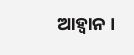ଆହ୍ୱାନ ।